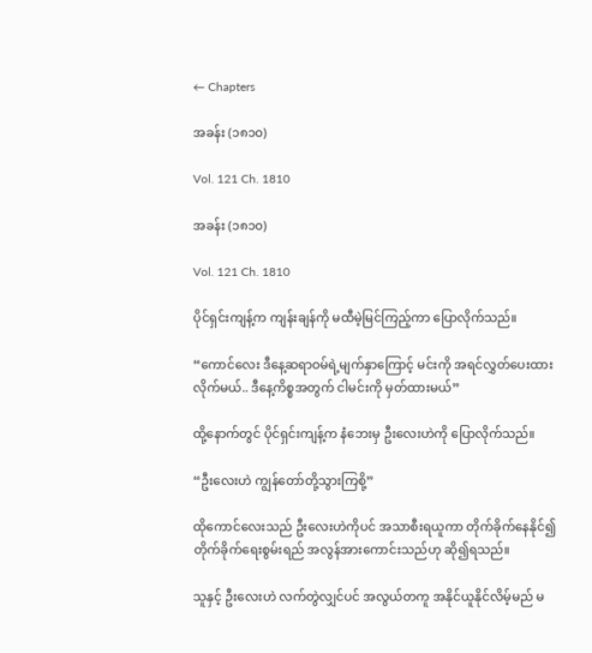← Chapters

အခန်း (၁၈၁၀)

Vol. 121 Ch. 1810

အခန်း (၁၈၁၀)

Vol. 121 Ch. 1810

ပိုင်ရှင်းကျန့်က ကျန်းချန်ကို မထီမဲ့မြင်ကြည့်ကာ ပြောလိုက်သည်။

“ကောင်လေး ဒီနေ့ဆရာဝမ်ရဲ့မျက်နှာကြောင့် မင်းကို အရင်လွှတ်ပေးထားလိုက်မယ်.. ဒီနေ့ကိစ္စအတွက် ငါမင်းကို မှတ်ထားမယ်”

ထို့နောက်တွင် ပိုင်ရှင်းကျန့်က နံဘေးမှ ဦးလေးဟဲကို ပြောလိုက်သည်။

“ဦးလေးဟဲ ကျွန်တော်တို့သွားကြစို့”

ထိုကောင်လေးသည် ဦးလေးဟဲကိုပင် အသာစီးရယူကာ တိုက်ခိုက်နေနိုင်၍ တိုက်ခိုက်ရေးစွမ်းရည် အလွန်အားကောင်းသည်ဟု ဆို၍ရသည်။

သူနှင့် ဦးလေးဟဲ လက်တွဲလျှင်ပင် အလွယ်တကူ အနိုင်ယူနိုင်လိမ့်မည် မ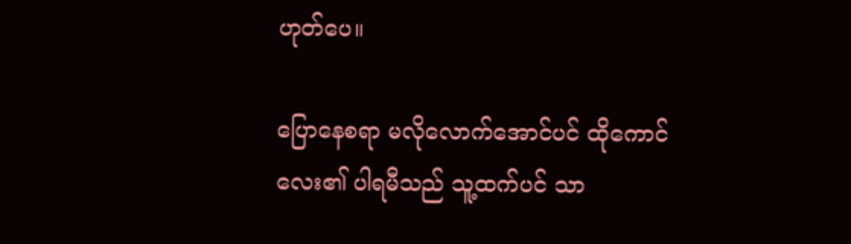ဟုတ်ပေ။

ပြောနေစရာ မလို‌လောက်အောင်ပင် ထိုကောင်လေး၏ ပါရမီသည် သူ့ထက်ပင် သာ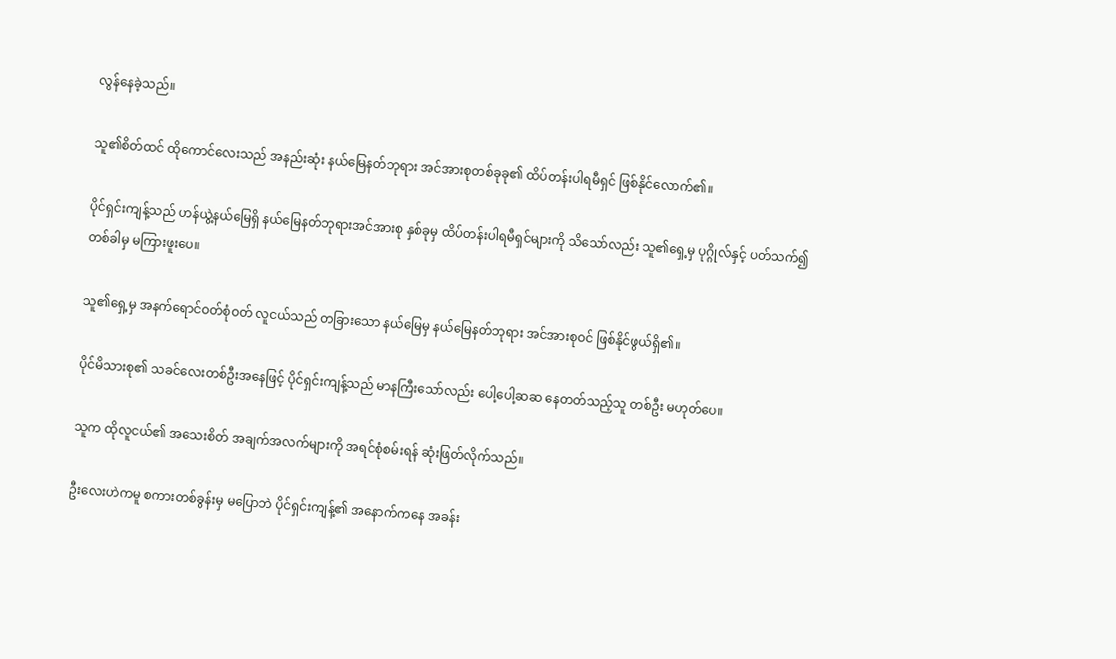လွန်နေခဲ့သည်။

သူ၏စိတ်ထင် ထိုကောင်လေးသည် အနည်းဆုံး နယ်မြေနတ်ဘုရား အင်အားစုတစ်ခုခု၏ ထိပ်တန်းပါရမီရှင် ဖြစ်နိုင်လောက်၏။

ပိုင်ရှင်းကျန့်သည် ဟန်ယွဲ့နယ်မြေရှိ နယ်မြေနတ်ဘုရားအင်အားစု နှစ်ခုမှ ထိပ်တန်းပါရမီရှင်များကို သိသော်လည်း သူ၏ရှေ့မှ ပုဂ္ဂိုလ်နှင့် ပတ်သက်၍ တစ်ခါမှ မကြားဖူးပေ။

သူ၏ရှေ့မှ အနက်ရောင်ဝတ်စုံဝတ် လူငယ်သည် တခြားသော နယ်မြေမှ နယ်မြေနတ်ဘုရား အင်အားစုဝင် ဖြစ်နိုင်ဖွယ်ရှိ၏။

ပိုင်မိသားစု၏ သခင်လေးတစ်ဦးအနေဖြင့် ပိုင်ရှင်းကျန့်သည် မာနကြီးသော်လည်း ပေါ့ပေါ့ဆဆ နေတတ်သည့်သူ တစ်ဦး မဟုတ်ပေ။

သူက ထိုလူငယ်၏ အသေးစိတ် အချက်အလက်များကို အရင်စုံစမ်းရန် ဆုံးဖြတ်လိုက်သည်။

ဦးလေးဟဲကမူ စကားတစ်ခွန်းမှ မပြောဘဲ ပိုင်ရှင်းကျန့်၏ အနောက်ကနေ အခန်း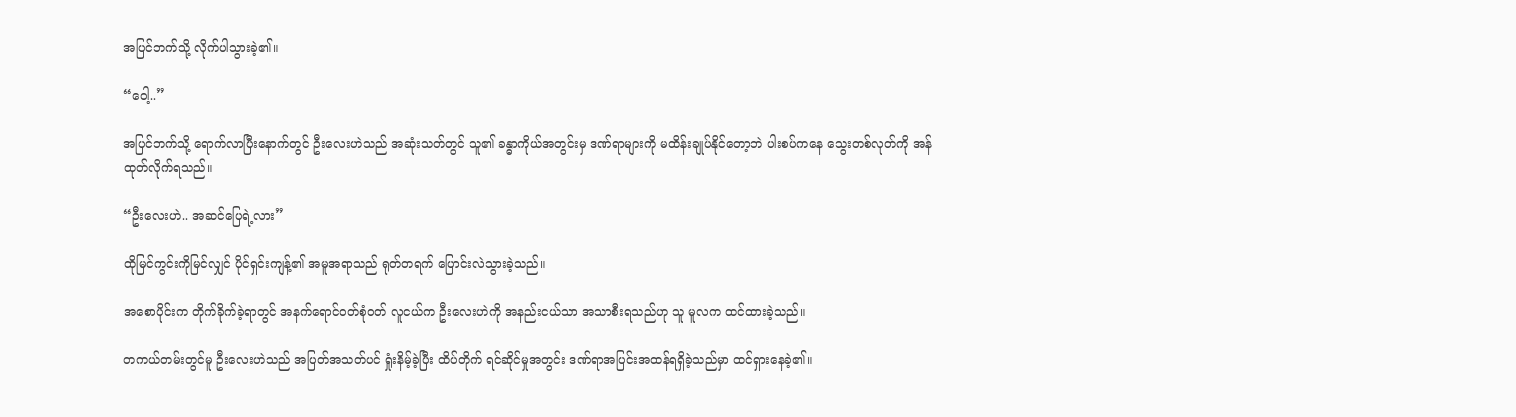အပြင်ဘက်သို့ လိုက်ပါသွားခဲ့၏။

“ဝေါ့..”

အပြင်ဘက်သို့ ရောက်လာပြီးနောက်တွင် ဦးလေးဟဲသည် အဆုံးသတ်တွင် သူ၏ ခန္ဓာကိုယ်အတွင်းမှ ဒဏ်ရာများကို မထိန်းချုပ်နိုင်တော့ဘဲ ပါးစပ်ကနေ သွေးတစ်လုတ်ကို အန်ထုတ်လိုက်ရသည်။

“ဦးလေးဟဲ.. အဆင်ပြေရဲ့လား”

ထိုမြင်ကွင်းကိုမြင်လျှင် ပိုင်ရှင်းကျန့်၏ အမူအရာသည် ရုတ်တရက် ပြောင်းလဲသွားခဲ့သည်။

အစောပိုင်းက တိုက်ခိုက်ခဲ့ရာတွင် အနက်ရောင်ဝတ်စုံဝတ် လူငယ်က ဦးလေးဟဲကို အနည်းငယ်သာ အသာစီးရသည်ဟု သူ မူလက ထင်ထားခဲ့သည်။

တကယ်တမ်းတွင်မူ ဦးလေးဟဲသည် အပြတ်အသတ်ပင် ရှုံးနိမ့်ခဲ့ပြီး ထိပ်တိုက် ရင်ဆိုင်မှုအတွင်း ဒဏ်ရာအပြင်းအထန်ရရှိခဲ့သည်မှာ ထင်ရှားနေခဲ့၏။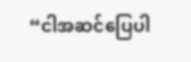“ငါအဆင်ပြေပါ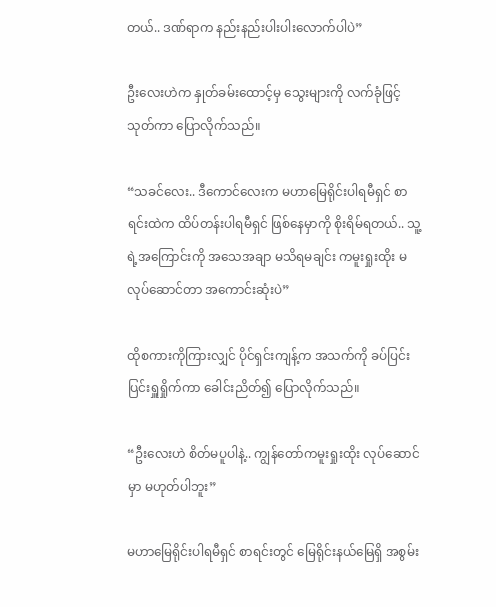တယ်.. ဒဏ်ရာက နည်းနည်းပါးပါးလောက်ပါပဲ”

ဦးလေးဟဲက နှုတ်ခမ်းထောင့်မှ သွေးများကို လက်ခုံဖြင့်သုတ်ကာ ပြောလိုက်သည်။

“သခင်‌လေး.. ဒီကောင်လေးက မဟာမြေရိုင်းပါရမီရှင် စာရင်းထဲက ထိပ်တန်းပါရမီရှင် ဖြစ်နေမှာကို စိုးရိမ်ရတယ်.. သူ့ရဲ့အကြောင်းကို အသေအချာ မသိရမချင်း ကမူးရှုးထိုး မလုပ်ဆောင်တာ အကောင်းဆုံးပဲ”

ထိုစကားကိုကြားလျှင် ပိုင်ရှင်းကျန့်က အသက်ကို ခပ်ပြင်းပြင်းရှူရှိုက်ကာ ခေါင်းညိတ်၍ ပြောလိုက်သည်။

“ဦးလေးဟဲ စိတ်မပူပါနဲ့.. ကျွန်တော်ကမူးရှုးထိုး လုပ်ဆောင်မှာ မဟုတ်ပါဘူး”

မဟာမြေရိုင်းပါရမီရှင် စာရင်းတွင် မြေရိုင်းနယ်မြေရှိ အစွမ်း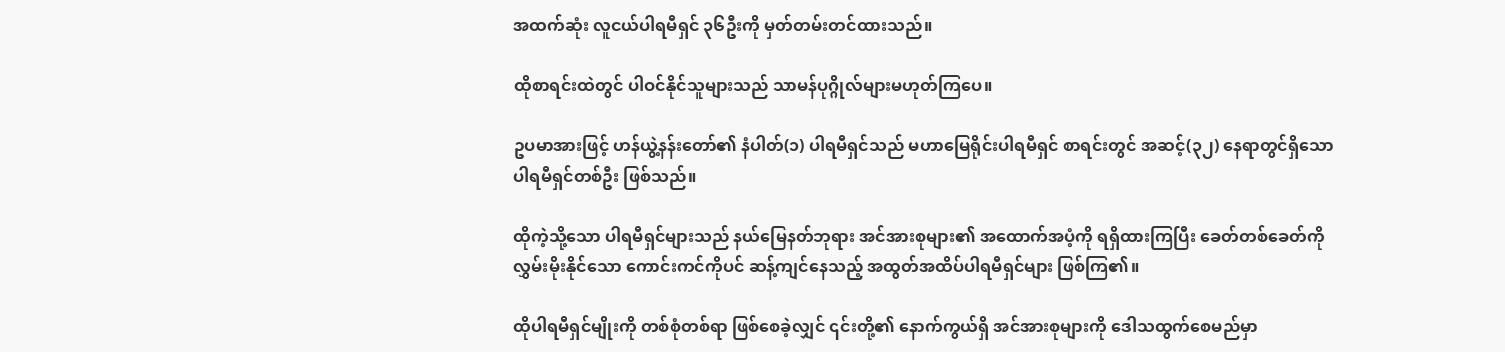အထက်ဆုံး လူငယ်ပါရမီရှင် ၃၆ဦးကို မှတ်တမ်းတင်ထားသည်။

ထိုစာရင်းထဲတွင် ပါဝင်နိုင်သူများသည် သာမန်ပုဂ္ဂိုလ်များမဟုတ်ကြပေ။

ဥပမာအားဖြင့် ဟန်ယွဲ့နန်းတော်၏ နံပါတ်(၁) ပါရမီရှင်သည် မဟာမြေရိုင်းပါရမီရှင် စာရင်းတွင် အဆင့်(၃၂) နေရာတွင်ရှိသော ပါရမီရှင်တစ်ဦး ဖြစ်သည်။

ထိုကဲ့သို့သော ပါရမီရှင်များသည် နယ်မြေနတ်ဘုရား အင်အားစုများ၏ အထောက်အပံ့ကို ရရှိထားကြပြီး ခေတ်တစ်ခေတ်ကို လွှမ်းမိုးနိုင်သော ကောင်းကင်ကိုပင် ဆန့်ကျင်နေသည့် အထွတ်အထိပ်ပါရမီရှင်များ ဖြစ်ကြ၏။

ထိုပါရမီရှင်မျိုးကို တစ်စုံတစ်ရာ ဖြစ်စေခဲ့လျှင် ၎င်းတို့၏ နောက်ကွယ်ရှိ အင်အားစုများကို ဒေါသထွက်စေမည်မှာ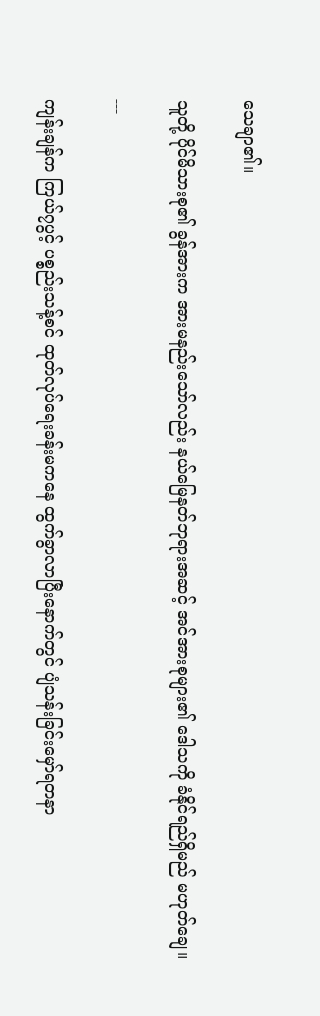သေချာ၏။

သူတို့ ပိုင်မိသားစု၏ ခွန်အားက အားမနည်းသော်လည်း နယ်မြေနတ်ဘုရားအဆင့် အင်အားစုများ၏ ဒေါသကို ခံနိုင်ရည်ရှိမည် မဟုတ်ချေ။

---

ကျန်းချန်က ကြယ်၇ပွင့် ပစ္စည်းသန့်စင် ထုတ်လုပ်ရေးခန်းမကနေ ထွက်ခွာလာပြီးနောက်တွင် ပျံသန်းခြင်းမှော်ရတနာ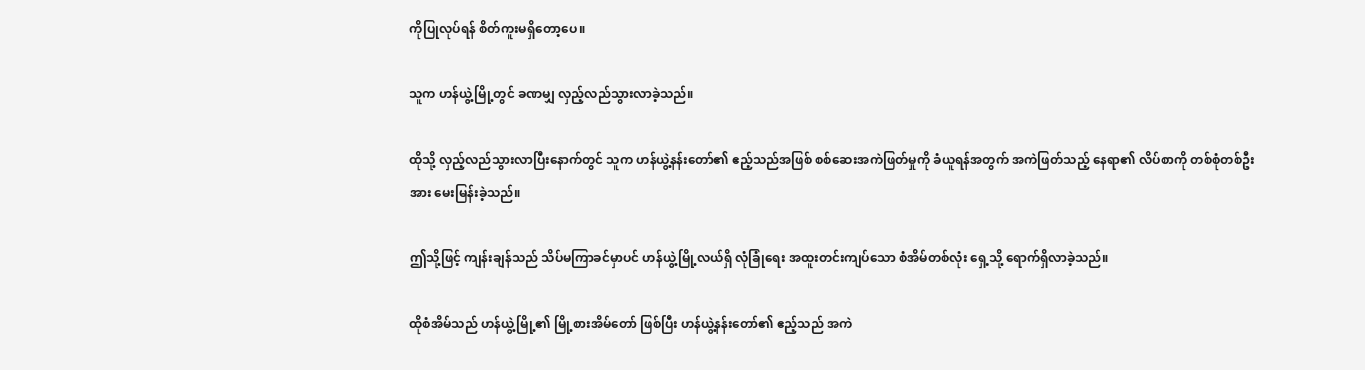ကိုပြုလုပ်ရန် စိတ်ကူးမရှိတော့ပေ။

သူက ဟန်ယွဲ့မြို့တွင် ခဏမျှ လှည့်လည်သွားလာခဲ့သည်။

ထိုသို့ လှည့်လည်သွားလာပြီးနောက်တွင် သူက ဟန်ယွဲ့နန်းတော်၏ ဧည့်သည်အဖြစ် စစ်ဆေးအကဲဖြတ်မှုကို ခံယူရန်အတွက် အကဲဖြတ်သည့် နေရာ၏ လိပ်စာကို တစ်စုံတစ်ဦးအား မေးမြန်းခဲ့သည်။

ဤသို့ဖြင့် ကျန်းချန်သည် သိပ်မကြာခင်မှာပင် ဟန်ယွဲ့မြို့လယ်ရှိ လုံခြုံရေး အထူးတင်းကျပ်သော စံအိမ်တစ်လုံး ရှေ့သို့ ရောက်ရှိလာခဲ့သည်။

ထိုစံအိမ်သည် ဟန်ယွဲ့မြို့၏ မြို့စားအိမ်တော် ဖြစ်ပြီး ဟန်ယွဲ့နန်းတော်၏ ဧည့်သည် အကဲ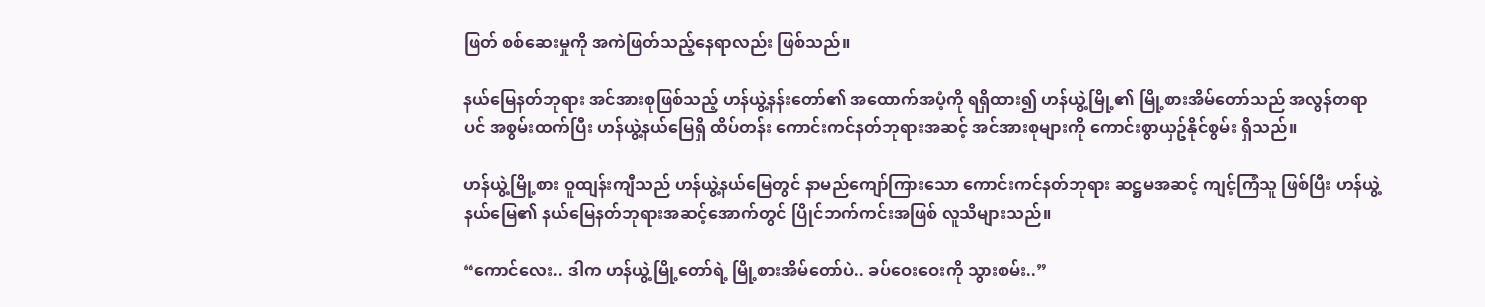ဖြတ် စစ်ဆေးမှုကို အကဲဖြတ်သည့်နေရာလည်း ဖြစ်သည်။

နယ်မြေနတ်ဘုရား အင်အားစုဖြစ်သည့် ဟန်ယွဲ့နန်းတော်၏ အထောက်အပံ့ကို ရရှိထား၍ ဟန်ယွဲ့မြို့၏ မြို့စားအိမ်တော်သည် အလွန်တရာပင် အစွမ်းထက်ပြီး ဟန်ယွဲ့နယ်မြေရှိ ထိပ်တန်း ကောင်းကင်နတ်ဘုရားအဆင့် အင်အားစုများကို ကောင်းစွာယှဥ်နိုင်စွမ်း ရှိသည်။

ဟန်ယွဲ့မြို့စား ဝူထျန်းကျီသည် ဟန်ယွဲ့နယ်မြေတွင် နာမည်ကျော်ကြားသော ကောင်းကင်နတ်ဘုရား ဆဋ္ဌမအဆင့် ကျင့်ကြံသူ ဖြစ်ပြီး ဟန်ယွဲ့နယ်မြေ၏ နယ်မြေနတ်ဘုရားအဆင့်အောက်တွင် ပြိုင်ဘက်ကင်းအဖြစ် လူသိများသည်။

“ကောင်လေး.. ဒါက ဟန်ယွဲ့မြို့တော်ရဲ့ မြို့စားအိမ်တော်ပဲ.. ခပ်ဝေးဝေးကို သွားစမ်း..”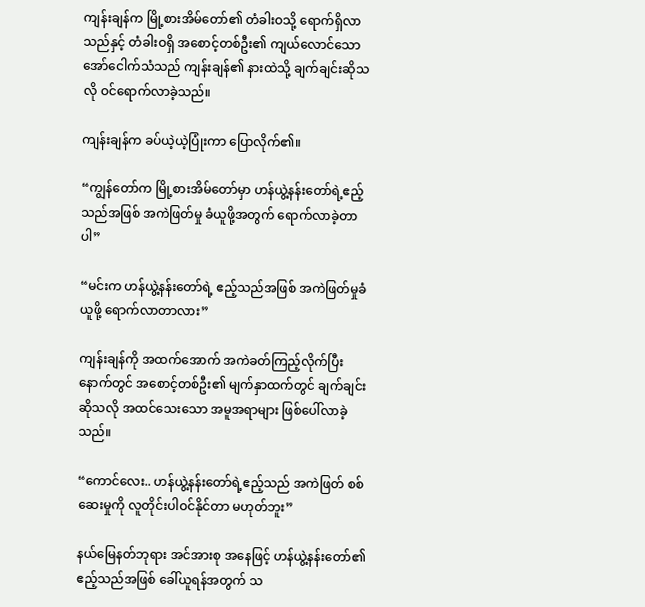ကျန်းချန်က မြို့စားအိမ်တော်၏ တံခါးဝသို့ ရောက်ရှိလာသည်နှင့် တံခါးဝရှိ အစောင့်တစ်ဦး၏ ကျယ်လောင်သော အော်ငေါက်သံသည် ကျန်းချန်၏ နားထဲသို့ ချက်ချင်းဆိုသလို ဝင်ရောက်လာခဲ့သည်။

ကျန်းချန်က ခပ်ယဲ့ယဲ့ပြုံးကာ ပြောလိုက်၏။

“ကျွန်တော်က မြို့စားအိမ်တော်မှာ ဟန်ယွဲ့နန်းတော်ရဲ့ဧည့်သည်အဖြစ် အကဲဖြတ်မှု ခံယူဖို့အတွက် ရောက်လာခဲ့တာပါ”

“မင်းက ဟန်ယွဲ့နန်းတော်ရဲ့ ဧည့်သည်အဖြစ် အကဲဖြတ်မှုခံယူဖို့ ရောက်လာတာလား”

ကျန်းချန်ကို အထက်အောက် အကဲခတ်ကြည့်လိုက်ပြီးနောက်တွင် အစောင့်တစ်ဦး၏ မျက်နှာထက်တွင် ချက်ချင်းဆိုသလို အထင်သေးသော အမူအရာများ ဖြစ်ပေါ်လာခဲ့သည်။

“ကောင်လေး.. ဟန်ယွဲ့နန်းတော်ရဲ့ဧည့်သည် အကဲဖြတ် စစ်ဆေးမှုကို လူတိုင်းပါဝင်နိုင်တာ မဟုတ်ဘူး”

နယ်မြေနတ်ဘုရား အင်အားစု အနေဖြင့် ဟန်ယွဲ့နန်းတော်၏ ဧည့်သည်အဖြစ် ခေါ်ယူရန်အတွက် သ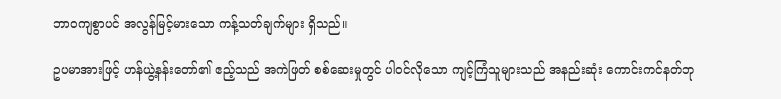ဘာဝကျစွာပင် အလွန်မြင့်မား‌သော ကန့်သတ်ချက်များ ရှိသည်။

ဥပမာအားဖြင့် ဟန်ယွဲ့နန်းတော်၏ ဧည့်သည် အကဲဖြတ် စစ်ဆေးမှုတွင် ပါဝင်လိုသော ကျင့်ကြံသူများသည် အနည်းဆုံး ကောင်းကင်နတ်ဘု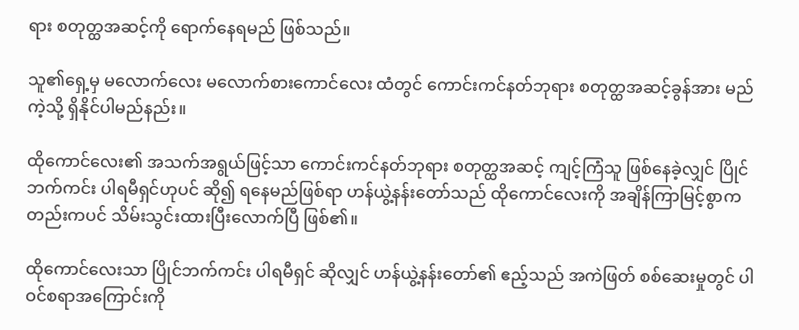ရား စတုတ္ထအဆင့်ကို ရောက်နေရမည် ဖြစ်သည်။

သူ၏ရှေ့မှ မလောက်လေး မလောက်စားကောင်လေး ထံတွင် ကောင်းကင်နတ်ဘုရား စတုတ္ထအဆင့်ခွန်အား မည်ကဲ့သို့ ရှိနိုင်ပါမည်နည်း။

ထိုကောင်လေး၏ အသက်အရွယ်ဖြင့်သာ ကောင်းကင်နတ်ဘုရား စတုတ္ထအဆင့် ကျင့်ကြံသူ ဖြစ်နေခဲ့လျှင် ပြိုင်ဘက်ကင်း ပါရမီရှင်ဟုပင် ဆို၍ ရနေမည်ဖြစ်ရာ ဟန်ယွဲ့နန်းတော်သည် ထိုကောင်လေးကို အချိန်ကြာမြင့်စွာကတည်းကပင် သိမ်းသွင်းထားပြီးလောက်ပြီ ဖြစ်၏။

ထိုကောင်လေးသာ ပြိုင်ဘက်ကင်း ပါရမီရှင် ဆိုလျှင် ဟန်ယွဲ့နန်းတော်၏ ဧည့်သည် အကဲဖြတ် စစ်ဆေးမှုတွင် ပါဝင်စရာအကြောင်းကို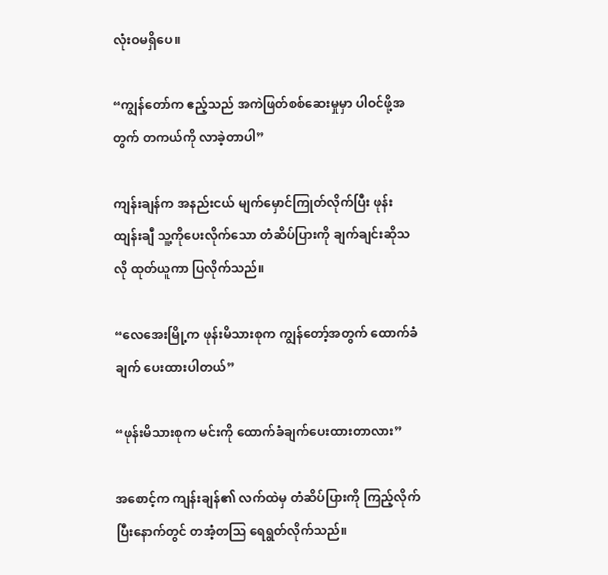လုံးဝမရှိပေ။

“ကျွန်တော်က ဧည့်သည် အကဲဖြတ်စစ်ဆေးမှုမှာ ပါဝင်ဖို့အတွက် တကယ်ကို လာခဲ့တာပါ”

ကျန်းချန်က အနည်းငယ် မျက်မှောင်ကြုတ်လိုက်ပြီး ဖုန်းထျန်းချီ သူ့ကို‌ပေးလိုက်သော တံဆိပ်ပြားကို ချက်ချင်းဆိုသလို ထုတ်ယူကာ ပြလိုက်သည်။

“လေအေးမြို့က ဖုန်းမိသားစုက ကျွန်တော့်အတွက် ထောက်ခံချက် ပေးထားပါတယ်”

“ဖုန်းမိသားစုက မင်းကို ထောက်ခံချက်ပေးထားတာလား”

အစောင့်က ကျန်းချန်၏ လက်ထဲမှ တံဆိပ်ပြားကို ကြည့်လိုက်ပြီးနောက်တွင် တအံ့တသြ ရေရွတ်လိုက်သည်။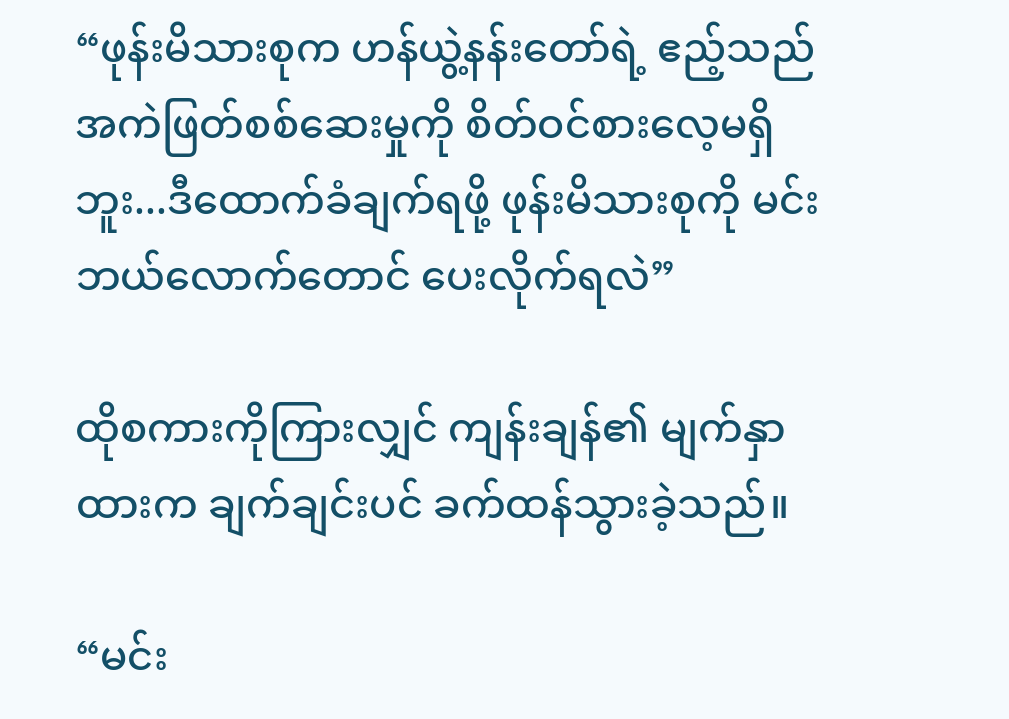“ဖုန်းမိသားစုက ဟန်ယွဲ့နန်းတော်ရဲ့ ဧည့်သည်အကဲဖြတ်စစ်ဆေးမှုကို စိတ်ဝင်စားလေ့မရှိဘူး...ဒီထောက်ခံချက်ရဖို့ ဖုန်းမိသားစုကို မင်းဘယ်လောက်တောင် ပေးလိုက်ရလဲ”

ထိုစကားကိုကြားလျှင် ကျန်းချန်၏ မျက်နှာထားက ချက်ချင်းပင် ခက်ထန်သွားခဲ့သည်။

“မင်း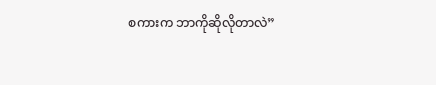စကားက ဘာကိုဆိုလိုတာလဲ”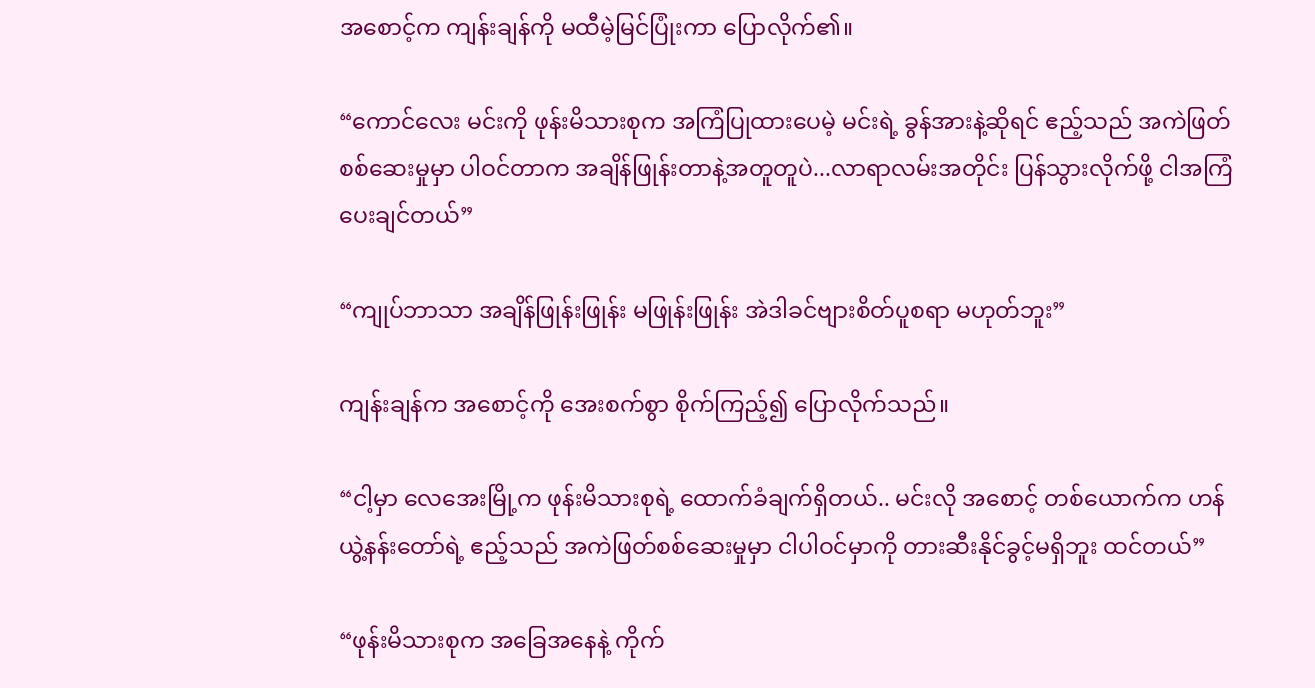အစောင့်က ကျန်းချန်ကို မထီမဲ့မြင်ပြုံးကာ ပြောလိုက်၏။

“ကောင်လေး မင်းကို ဖုန်းမိသားစုက အကြံပြုထားပေမဲ့ မင်းရဲ့ ခွန်အားနဲ့ဆိုရင် ဧည့်သည် အကဲဖြတ်စစ်ဆေးမှုမှာ ပါဝင်တာက အချိန်ဖြုန်းတာနဲ့အတူတူပဲ...လာရာလမ်းအတိုင်း ပြန်သွားလိုက်ဖို့ ငါအကြံပေးချင်တယ်”

“ကျုပ်ဘာသာ အချိန်ဖြုန်းဖြုန်း မဖြုန်းဖြုန်း အဲဒါခင်ဗျားစိတ်ပူစရာ မဟုတ်ဘူး”

ကျန်းချန်က အစောင့်ကို အေးစက်စွာ စိုက်ကြည့်၍ ပြောလိုက်သည်။

“ငါ့မှာ လေအေးမြို့က ဖုန်းမိသားစုရဲ့ ထောက်ခံချက်ရှိတယ်.. မင်းလို အစောင့် တစ်ယောက်က ဟန်ယွဲ့နန်းတော်ရဲ့ ဧည့်သည် အကဲဖြတ်စစ်ဆေးမှုမှာ ငါပါဝင်မှာကို တားဆီးနိုင်ခွင့်မရှိဘူး ထင်တယ်”

“ဖုန်းမိသားစုက အခြေအနေနဲ့ ကိုက်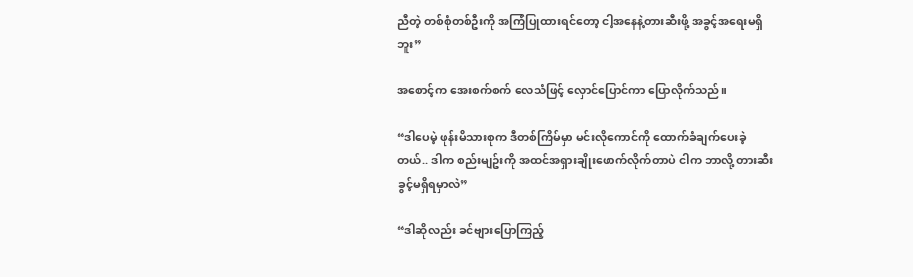ညီတဲ့ တစ်စုံတစ်ဦးကို အကြံပြုထားရင်တော့ ငါ့အနေနဲ့တားဆီးဖို့ အခွင့်အရေးမရှိဘူး”

အစောင့်က အေးစက်စက် လေသံဖြင့် လှောင်ပြောင်ကာ ပြောလိုက်သည်။

“ဒါပေမဲ့ ဖုန်းမိသားစုက ဒီတစ်ကြိမ်မှာ မင်းလိုကောင်ကို ထောက်ခံချက်ပေးခဲ့တယ်.. ဒါက စည်းမျဥ်းကို အထင်အရှားချိုးဖောက်လိုက်တာပဲ ငါက ဘာလို့ တားဆီးခွင့်မရှိရမှာလဲ”

“ဒါဆိုလည်း ခင်ဗျားပြောကြည့်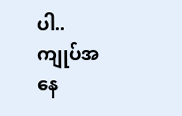ပါ.. ကျုပ်အနေ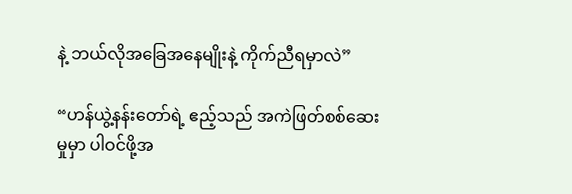နဲ့ ဘယ်လိုအခြေအနေမျိုးနဲ့ ကိုက်ညီရမှာလဲ”

“ဟန်ယွဲ့နန်းတော်ရဲ့ ဧည့်သည် အကဲဖြတ်စစ်ဆေးမှုမှာ ပါဝင်ဖို့အ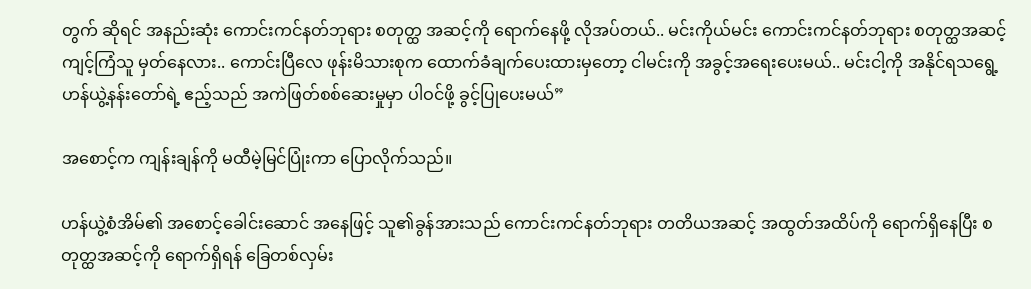တွက် ဆိုရင် အနည်းဆုံး ကောင်းကင်နတ်ဘုရား စတုတ္ထ အဆင့်ကို ရောက်နေဖို့ လိုအပ်တယ်.. မင်းကိုယ်မင်း ကောင်းကင်နတ်ဘုရား စတုတ္ထအဆင့် ကျင့်ကြံသူ မှတ်နေလား.. ကောင်းပြီလေ ဖုန်းမိသားစုက ထောက်ခံချက်ပေးထားမှတော့ ငါမင်းကို အခွင့်အရေးပေးမယ်.. မင်းငါ့ကို အနိုင်ရသရွေ့ ဟန်ယွဲ့နန်းတော်ရဲ့ ဧည့်သည် အကဲဖြတ်စစ်‌ဆေးမှုမှာ ပါဝင်ဖို့ ခွင့်ပြုပေးမယ်”

အစောင့်က ကျန်းချန်ကို မထီမဲ့မြင်ပြုံးကာ ပြောလိုက်သည်။

ဟန်ယွဲ့စံအိမ်၏ အစောင့်ခေါင်းဆောင် အနေဖြင့် သူ၏ခွန်အားသည် ကောင်းကင်နတ်ဘုရား တတိယအဆင့် အထွတ်အထိပ်ကို ရောက်ရှိနေပြီး စတုတ္ထအဆင့်ကို ရောက်ရှိရန် ခြေတစ်လှမ်း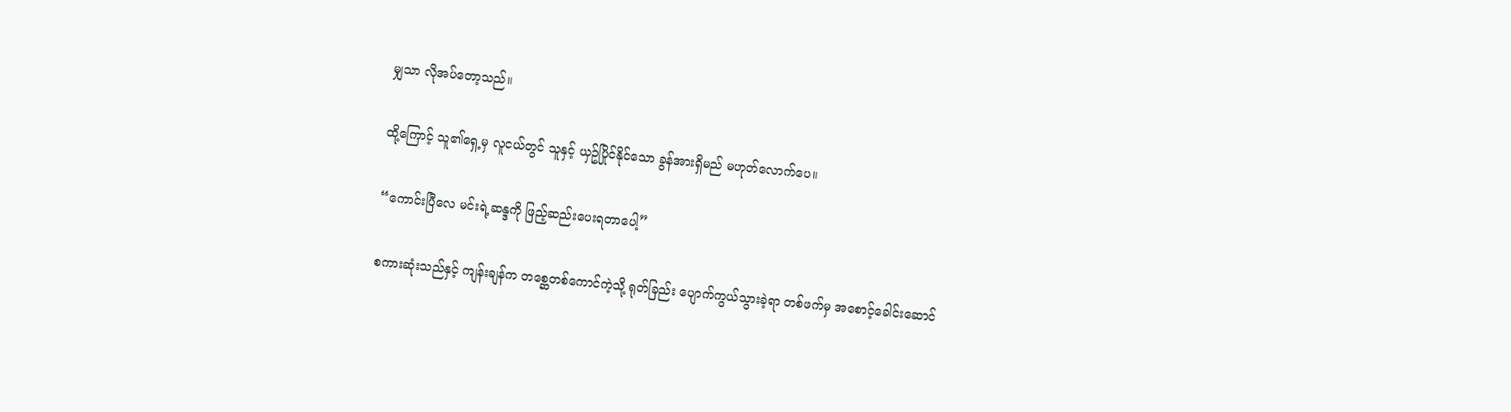မျှသာ လိုအပ်တော့သည်။

ထို့ကြောင့် သူ၏ရှေ့မှ လူငယ်တွင် သူနှင့် ယှဥ်ပြိုင်နိုင်သော ခွန်အားရှိမည် မဟုတ်လောက်ပေ။

“ကောင်းပြီလေ မင်းရဲ့ဆန္ဒကို ဖြည့်ဆည်းပေးရတာပေါ့”

စကားဆုံးသည်နှင့် ကျန်းချန်က တစ္ဆေတစ်ကောင်ကဲ့သို့ ရုတ်ခြည်း ပျောက်ကွယ်သွားခဲ့ရာ တစ်ဖက်မှ အ‌စောင့်ခေါင်းဆောင်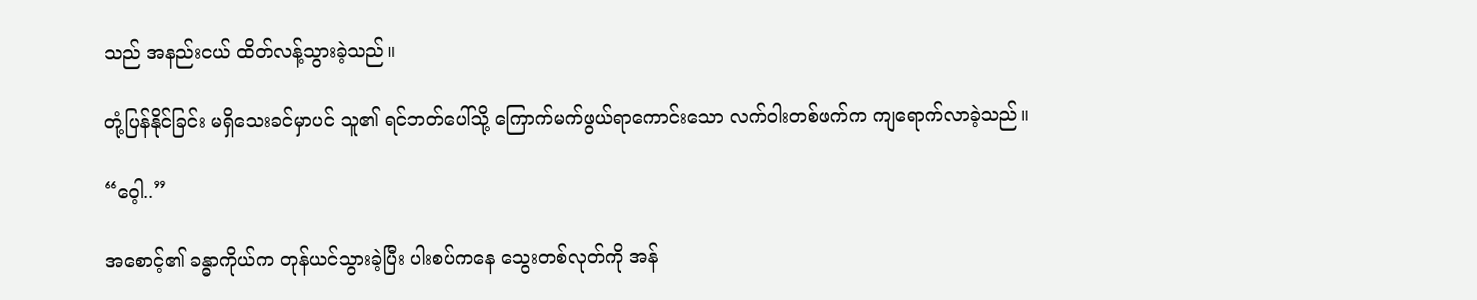သည် အနည်းငယ် ထိတ်လန့်သွားခဲ့သည်။

တုံ့ပြန်နိုင်ခြင်း မရှိသေးခင်မှာပင် သူ၏ ရင်ဘတ်ပေါ်သို့ ကြောက်မက်ဖွယ်ရာကောင်းသော လက်ဝါးတစ်ဖက်က ကျရောက်လာခဲ့သည်။

“ဝေ့ါ..”

အစောင့်၏ ခန္ဓာကိုယ်က တုန်ယင်သွားခဲ့ပြီး ပါးစပ်ကနေ သွေးတစ်လုတ်ကို အန်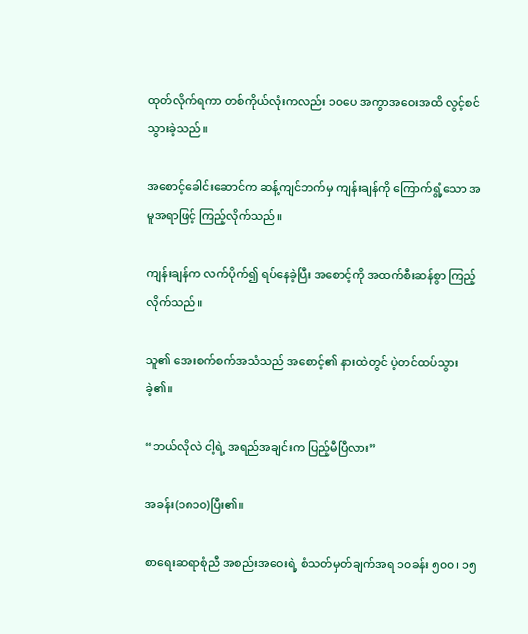ထုတ်လိုက်ရကာ တစ်ကိုယ်လုံးကလည်း ၁၀ပေ အကွာအဝေးအထိ လွင့်စင်သွားခဲ့သည်။

အစောင့်ခေါင်းဆောင်က ဆန့်ကျင်ဘက်မှ ကျန်းချန်ကို ကြောက်ရွံ့သော အမူအရာဖြင့် ကြည့်လိုက်သည်။

ကျန်းချန်က လက်ပိုက်၍ ရပ်နေခဲ့ပြီး အစောင့်ကို အထက်စီးဆန်စွာ ကြည့်လိုက်သည်။

သူ၏ အေးစက်စက်အသံသည် အစောင့်၏ နားထဲတွင် ပဲ့တင်ထပ်သွားခဲ့၏။

“ဘယ်လိုလဲ ငါ့ရဲ့ အရည်အချင်းက ပြည့်မီပြီလား”

အခန်း(၁၈၁၀)ပြီး၏။

စာရေးဆရာစုံညီ အစည်းအဝေးရဲ့ စံသတ်မှတ်ချက်အရ ၁၀ခန်း ၅၀၀၊ ၁၅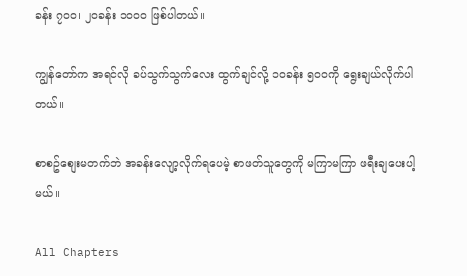ခန်း ၇၀၀၊ ၂၀ခန်း ၁၀၀၀ ဖြစ်ပါတယ်။

ကျွန်တော်က အရင်လို ခပ်သွက်သွက်လေး ထွက်ချင်လို့ ၁၀ခန်း ၅၀၀ကို ရွေးချယ်လိုက်ပါတယ်။

စာစဥ်စျေးမတက်ဘဲ အခန်းလျော့လိုက်ရပေမဲ့ စာဖတ်သူတွေကို မကြာမကြာ ဖရီးချပေးပါ့မယ်။

All Chapters